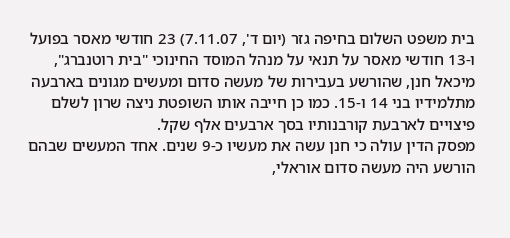בית משפט השלום בחיפה גזר (יום ד', 7.11.07) 23 חודשי מאסר בפועל ו-13 חודשי מאסר על תנאי על מנהל המוסד החינוכי "בית רוטנברג", מיכאל חנן, שהורשע בעבירות של מעשה סדום ומעשים מגונים בארבעה מתלמידיו בני 14 ו-15. כמו כן חייבה אותו השופטת ניצה שרון לשלם פיצויים לארבעת קורבנותיו בסך ארבעים אלף שקל.
מפסק הדין עולה כי חנן עשה את מעשיו כ-9 שנים. אחד המעשים שבהם הורשע היה מעשה סדום אוראלי,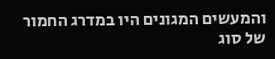והמעשים המגונים היו במדרג החמור של סוג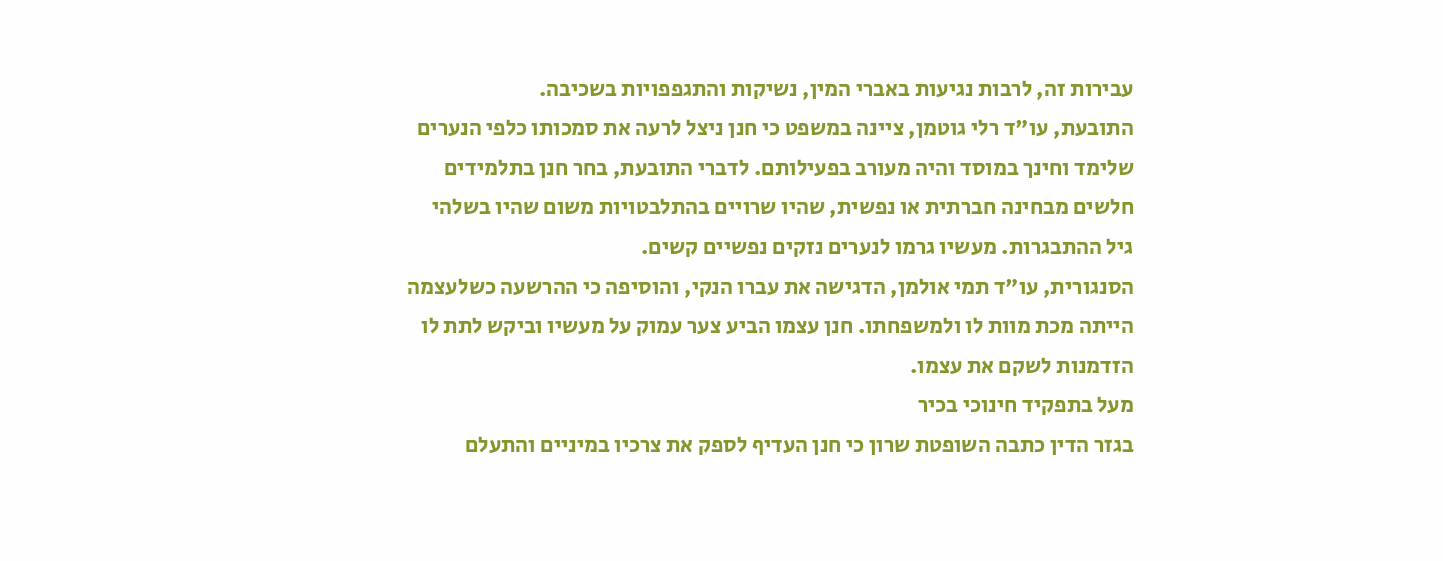עבירות זה, לרבות נגיעות באברי המין, נשיקות והתגפפויות בשכיבה.
התובעת, עו"ד רלי גוטמן, ציינה במשפט כי חנן ניצל לרעה את סמכותו כלפי הנערים שלימד וחינך במוסד והיה מעורב בפעילותם. לדברי התובעת, בחר חנן בתלמידים חלשים מבחינה חברתית או נפשית, שהיו שרויים בהתלבטויות משום שהיו בשלהי גיל ההתבגרות. מעשיו גרמו לנערים נזקים נפשיים קשים.
הסנגורית, עו"ד תמי אולמן, הדגישה את עברו הנקי, והוסיפה כי ההרשעה כשלעצמה הייתה מכת מוות לו ולמשפחתו. חנן עצמו הביע צער עמוק על מעשיו וביקש לתת לו הזדמנות לשקם את עצמו.
מעל בתפקיד חינוכי בכיר
בגזר הדין כתבה השופטת שרון כי חנן העדיף לספק את צרכיו במיניים והתעלם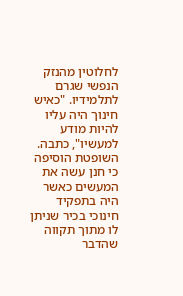לחלוטין מהנזק הנפשי שגרם לתלמידיו. "כאיש חינוך היה עליו להיות מודע למעשיו", כתבה. השופטת הוסיפה כי חנן עשה את המעשים כאשר היה בתפקיד חינוכי בכיר שניתן לו מתוך תקווה שהדבר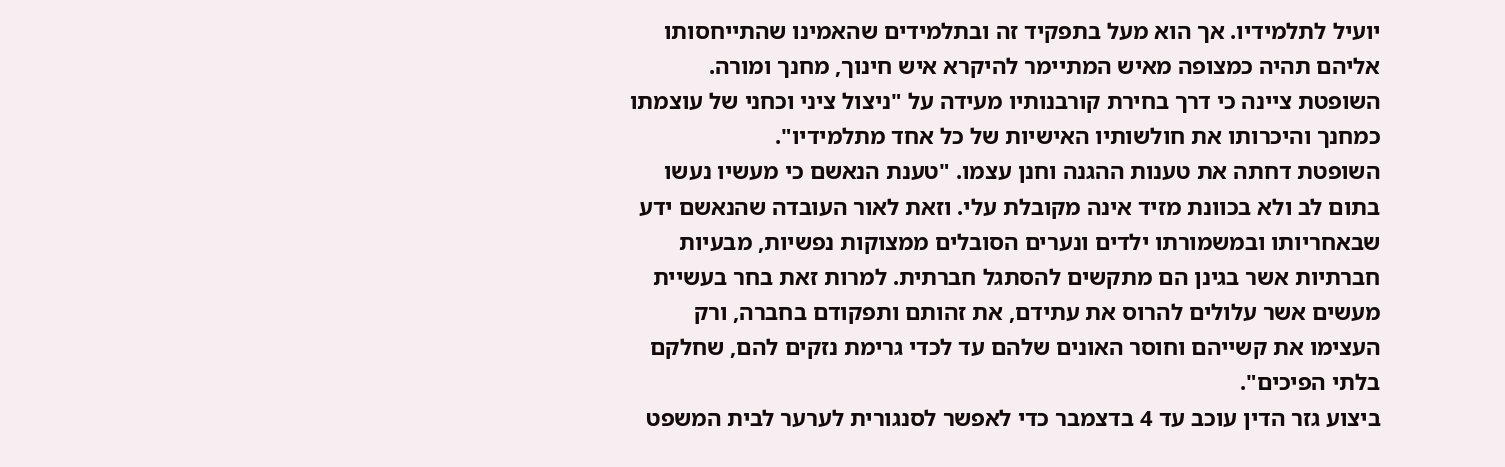יועיל לתלמידיו. אך הוא מעל בתפקיד זה ובתלמידים שהאמינו שהתייחסותו אליהם תהיה כמצופה מאיש המתיימר להיקרא איש חינוך, מחנך ומורה. השופטת ציינה כי דרך בחירת קורבנותיו מעידה על "ניצול ציני וכחני של עוצמתו כמחנך והיכרותו את חולשותיו האישיות של כל אחד מתלמידיו".
השופטת דחתה את טענות ההגנה וחנן עצמו. "טענת הנאשם כי מעשיו נעשו בתום לב ולא בכוונת מזיד אינה מקובלת עלי. וזאת לאור העובדה שהנאשם ידע שבאחריותו ובמשמורתו ילדים ונערים הסובלים ממצוקות נפשיות, מבעיות חברתיות אשר בגינן הם מתקשים להסתגל חברתית. למרות זאת בחר בעשיית מעשים אשר עלולים להרוס את עתידם, את זהותם ותפקודם בחברה, ורק העצימו את קשייהם וחוסר האונים שלהם עד לכדי גרימת נזקים להם, שחלקם בלתי הפיכים".
ביצוע גזר הדין עוכב עד 4 בדצמבר כדי לאפשר לסנגורית לערער לבית המשפט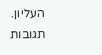העליון.
תגובות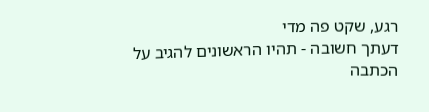רגע, שקט פה מדי
דעתך חשובה - תהיו הראשונים להגיב על הכתבה